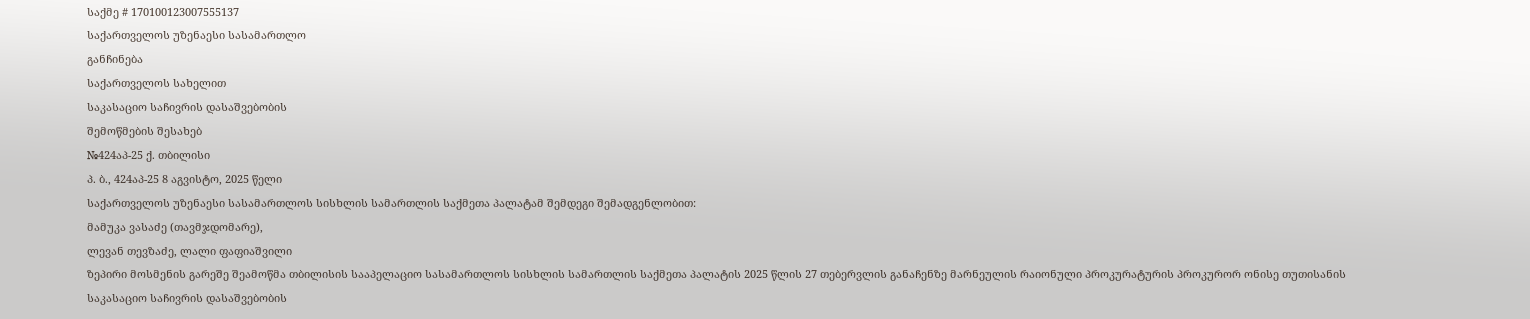საქმე # 170100123007555137
საქართველოს უზენაესი სასამართლო
განჩინება
საქართველოს სახელით
საკასაციო საჩივრის დასაშვებობის
შემოწმების შესახებ
№424აპ-25 ქ. თბილისი
პ. ბ., 424აპ-25 8 აგვისტო, 2025 წელი
საქართველოს უზენაესი სასამართლოს სისხლის სამართლის საქმეთა პალატამ შემდეგი შემადგენლობით:
მამუკა ვასაძე (თავმჯდომარე),
ლევან თევზაძე, ლალი ფაფიაშვილი
ზეპირი მოსმენის გარეშე შეამოწმა თბილისის სააპელაციო სასამართლოს სისხლის სამართლის საქმეთა პალატის 2025 წლის 27 თებერვლის განაჩენზე მარნეულის რაიონული პროკურატურის პროკურორ ონისე თუთისანის საკასაციო საჩივრის დასაშვებობის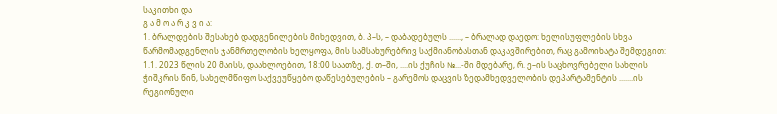საკითხი და
გ ა მ ო ა რ კ ვ ი ა:
1. ბრალდების შესახებ დადგენილების მიხედვით, ბ. პ–ს, – დაბადებულს ......, – ბრალად დაედო: ხელისუფლების სხვა წარმომადგენლის ჯანმრთელობის ხელყოფა, მის სამსახურებრივ საქმიანობასთან დაკავშირებით, რაც გამოიხატა შემდეგით:
1.1. 2023 წლის 20 მაისს, დაახლოებით, 18:00 საათზე, ქ. თ–ში, ....ის ქუჩის №...-ში მდებარე, რ. ე–ის საცხოვრებელი სახლის ჭიშკრის წინ, სახელმწიფო საქვეუწყებო დაწესებულების – გარემოს დაცვის ზედამხედველობის დეპარტამენტის .......ის რეგიონული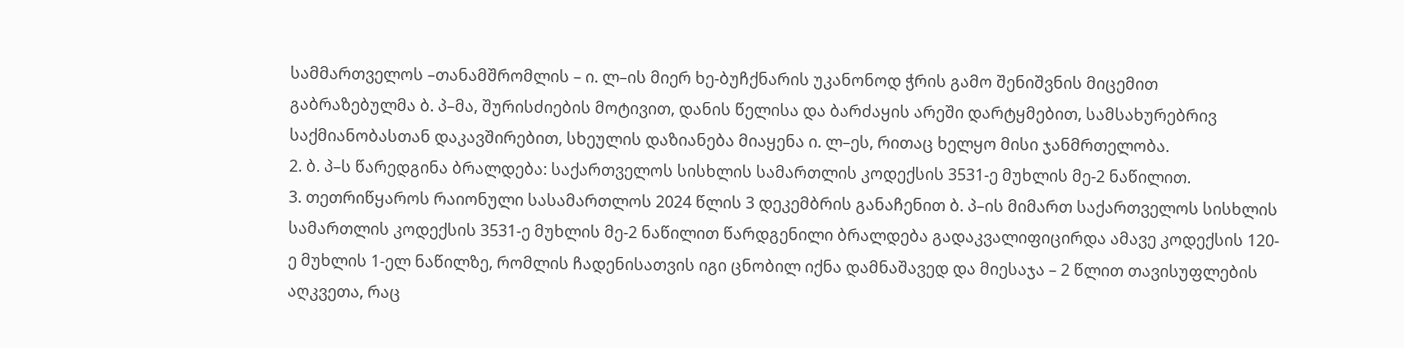სამმართველოს –თანამშრომლის – ი. ლ–ის მიერ ხე-ბუჩქნარის უკანონოდ ჭრის გამო შენიშვნის მიცემით გაბრაზებულმა ბ. პ–მა, შურისძიების მოტივით, დანის წელისა და ბარძაყის არეში დარტყმებით, სამსახურებრივ საქმიანობასთან დაკავშირებით, სხეულის დაზიანება მიაყენა ი. ლ–ეს, რითაც ხელყო მისი ჯანმრთელობა.
2. ბ. პ–ს წარედგინა ბრალდება: საქართველოს სისხლის სამართლის კოდექსის 3531-ე მუხლის მე-2 ნაწილით.
3. თეთრიწყაროს რაიონული სასამართლოს 2024 წლის 3 დეკემბრის განაჩენით ბ. პ–ის მიმართ საქართველოს სისხლის სამართლის კოდექსის 3531-ე მუხლის მე-2 ნაწილით წარდგენილი ბრალდება გადაკვალიფიცირდა ამავე კოდექსის 120-ე მუხლის 1-ელ ნაწილზე, რომლის ჩადენისათვის იგი ცნობილ იქნა დამნაშავედ და მიესაჯა – 2 წლით თავისუფლების აღკვეთა, რაც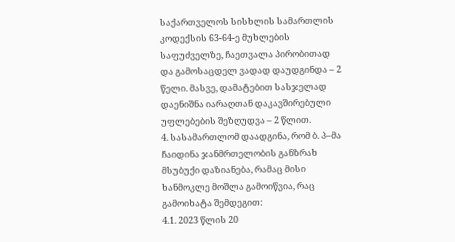საქართველოს სისხლის სამართლის კოდექსის 63-64-ე მუხლების საფუძველზე, ჩაეთვალა პირობითად და გამოსაცდელ ვადად დაუდგინდა – 2 წელი. მასვე, დამატებით სასჯელად დაენიშნა იარაღთან დაკავშირებული უფლებების შეზღუდვა – 2 წლით.
4. სასამართლომ დაადგინა, რომ ბ. პ–მა ჩაიდინა ჯანმრთელობის განზრახ მსუბუქი დაზიანება, რამაც მისი ხანმოკლე მოშლა გამოიწვია, რაც გამოიხატა შემდეგით:
4.1. 2023 წლის 20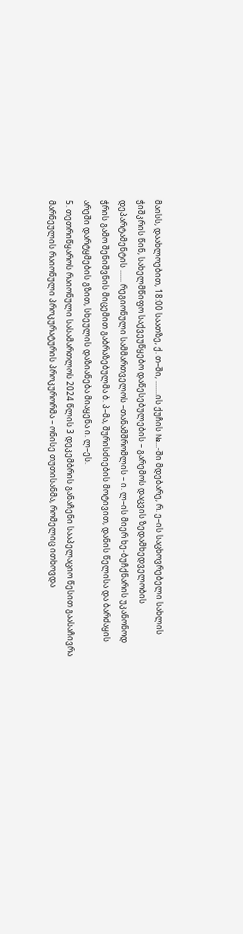მაისს, დაახლოებით, 18:00 საათზე, ქ. თ–ში, .......ის ქუჩის №...-ში მდებარე, რ. ე–ის საცხოვრებელი სახლის ჭიშკრის წინ, სახელმწიფო საქვეუწყებო დაწესებულების – გარემოს დაცვის ზედამხედველობის დეპარტამენტის ...... რეგიონული სამმართველოს –თანამშრომლის – ი. ლ–ის მიერ ხე-ბუჩქნარის უკანონოდ ჭრის გამო შენიშვნის მიცემით გაბრაზებულმა ბ. პ–მა, შურისძიების მოტივით, დანის წელისა და ბარძაყის არეში დარტყმების გზით, სხეულის დაზიანება მიაყენა ი. ლ–ეს.
5. თეთრიწყაროს რაიონული სასამართლოს 2024 წლის 3 დეკემბრის განაჩენი სააპელაციო წესით გაასაჩივრა მარნეულის რაიონული პროკურატურის პროკურორმა – ონისე თუთისანმა, რომელიც ითხოვდა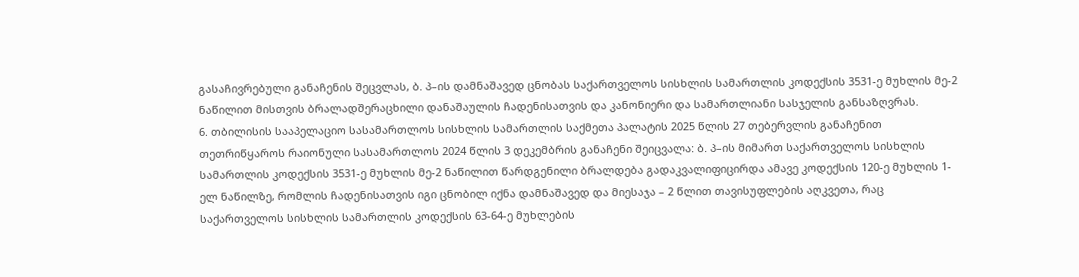გასაჩივრებული განაჩენის შეცვლას, ბ. პ–ის დამნაშავედ ცნობას საქართველოს სისხლის სამართლის კოდექსის 3531-ე მუხლის მე-2 ნაწილით მისთვის ბრალადშერაცხილი დანაშაულის ჩადენისათვის და კანონიერი და სამართლიანი სასჯელის განსაზღვრას.
6. თბილისის სააპელაციო სასამართლოს სისხლის სამართლის საქმეთა პალატის 2025 წლის 27 თებერვლის განაჩენით თეთრიწყაროს რაიონული სასამართლოს 2024 წლის 3 დეკემბრის განაჩენი შეიცვალა: ბ. პ–ის მიმართ საქართველოს სისხლის სამართლის კოდექსის 3531-ე მუხლის მე-2 ნაწილით წარდგენილი ბრალდება გადაკვალიფიცირდა ამავე კოდექსის 120-ე მუხლის 1-ელ ნაწილზე, რომლის ჩადენისათვის იგი ცნობილ იქნა დამნაშავედ და მიესაჯა – 2 წლით თავისუფლების აღკვეთა, რაც საქართველოს სისხლის სამართლის კოდექსის 63-64-ე მუხლების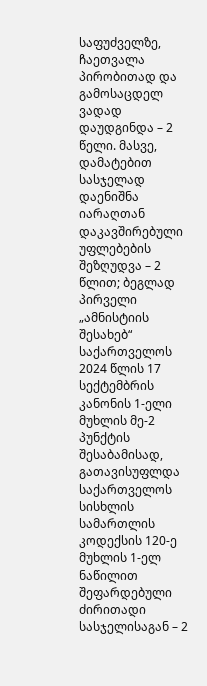საფუძველზე, ჩაეთვალა პირობითად და გამოსაცდელ ვადად დაუდგინდა – 2 წელი. მასვე, დამატებით სასჯელად დაენიშნა იარაღთან დაკავშირებული უფლებების შეზღუდვა – 2 წლით; ბეგლად პირველი „ამნისტიის შესახებ“ საქართველოს 2024 წლის 17 სექტემბრის კანონის 1-ელი მუხლის მე-2 პუნქტის შესაბამისად, გათავისუფლდა საქართველოს სისხლის სამართლის კოდექსის 120-ე მუხლის 1-ელ ნაწილით შეფარდებული ძირითადი სასჯელისაგან – 2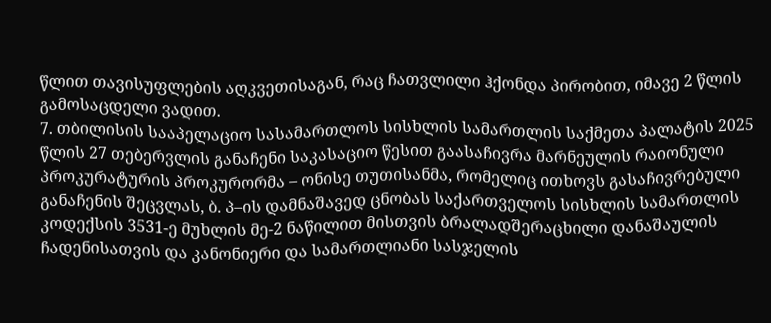წლით თავისუფლების აღკვეთისაგან, რაც ჩათვლილი ჰქონდა პირობით, იმავე 2 წლის გამოსაცდელი ვადით.
7. თბილისის სააპელაციო სასამართლოს სისხლის სამართლის საქმეთა პალატის 2025 წლის 27 თებერვლის განაჩენი საკასაციო წესით გაასაჩივრა მარნეულის რაიონული პროკურატურის პროკურორმა – ონისე თუთისანმა, რომელიც ითხოვს გასაჩივრებული განაჩენის შეცვლას, ბ. პ–ის დამნაშავედ ცნობას საქართველოს სისხლის სამართლის კოდექსის 3531-ე მუხლის მე-2 ნაწილით მისთვის ბრალადშერაცხილი დანაშაულის ჩადენისათვის და კანონიერი და სამართლიანი სასჯელის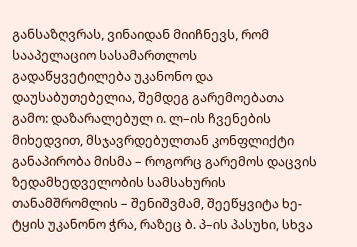განსაზღვრას, ვინაიდან მიიჩნევს, რომ სააპელაციო სასამართლოს გადაწყვეტილება უკანონო და დაუსაბუთებელია, შემდეგ გარემოებათა გამო: დაზარალებულ ი. ლ–ის ჩვენების მიხედვით, მსჯავრდებულთან კონფლიქტი განაპირობა მისმა – როგორც გარემოს დაცვის ზედამხედველობის სამსახურის თანამშრომლის – შენიშვმამ, შეეწყვიტა ხე-ტყის უკანონო ჭრა, რაზეც ბ. პ–ის პასუხი, სხვა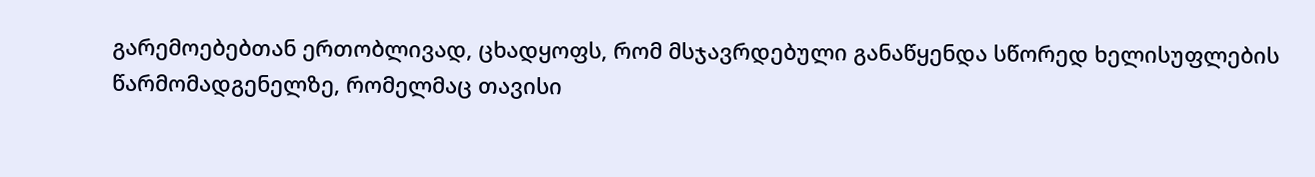გარემოებებთან ერთობლივად, ცხადყოფს, რომ მსჯავრდებული განაწყენდა სწორედ ხელისუფლების წარმომადგენელზე, რომელმაც თავისი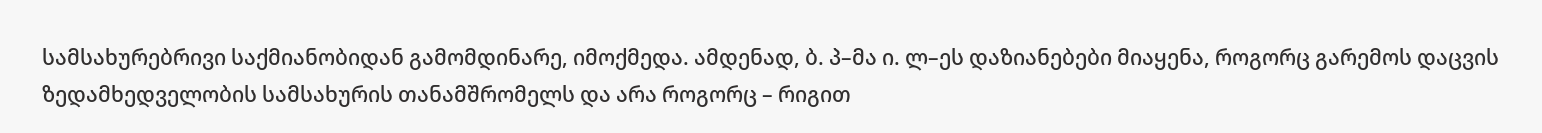სამსახურებრივი საქმიანობიდან გამომდინარე, იმოქმედა. ამდენად, ბ. პ–მა ი. ლ–ეს დაზიანებები მიაყენა, როგორც გარემოს დაცვის ზედამხედველობის სამსახურის თანამშრომელს და არა როგორც – რიგით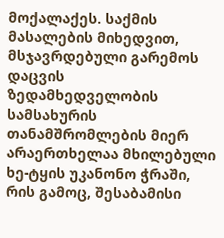მოქალაქეს. საქმის მასალების მიხედვით, მსჯავრდებული გარემოს დაცვის ზედამხედველობის სამსახურის თანამშრომლების მიერ არაერთხელაა მხილებული ხე-ტყის უკანონო ჭრაში, რის გამოც, შესაბამისი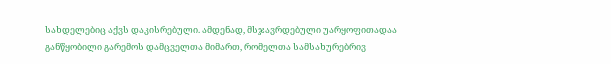სახდელებიც აქვს დაკისრებული. ამდენად, მსჯავრდებული უარყოფითადაა განწყობილი გარემოს დამცველთა მიმართ, რომელთა სამსახურებრივ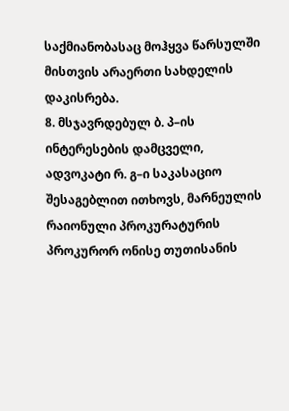საქმიანობასაც მოჰყვა წარსულში მისთვის არაერთი სახდელის დაკისრება.
8. მსჯავრდებულ ბ. პ–ის ინტერესების დამცველი, ადვოკატი რ. გ–ი საკასაციო შესაგებლით ითხოვს, მარნეულის რაიონული პროკურატურის პროკურორ ონისე თუთისანის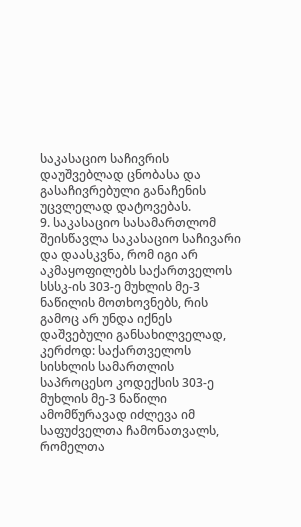საკასაციო საჩივრის დაუშვებლად ცნობასა და გასაჩივრებული განაჩენის უცვლელად დატოვებას.
9. საკასაციო სასამართლომ შეისწავლა საკასაციო საჩივარი და დაასკვნა, რომ იგი არ აკმაყოფილებს საქართველოს სსსკ-ის 303-ე მუხლის მე-3 ნაწილის მოთხოვნებს, რის გამოც არ უნდა იქნეს დაშვებული განსახილველად, კერძოდ: საქართველოს სისხლის სამართლის საპროცესო კოდექსის 303-ე მუხლის მე-3 ნაწილი ამომწურავად იძლევა იმ საფუძველთა ჩამონათვალს, რომელთა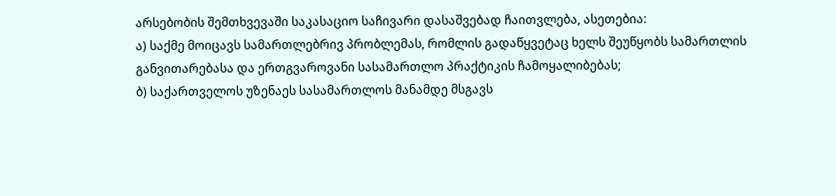არსებობის შემთხვევაში საკასაციო საჩივარი დასაშვებად ჩაითვლება, ასეთებია:
ა) საქმე მოიცავს სამართლებრივ პრობლემას, რომლის გადაწყვეტაც ხელს შეუწყობს სამართლის განვითარებასა და ერთგვაროვანი სასამართლო პრაქტიკის ჩამოყალიბებას;
ბ) საქართველოს უზენაეს სასამართლოს მანამდე მსგავს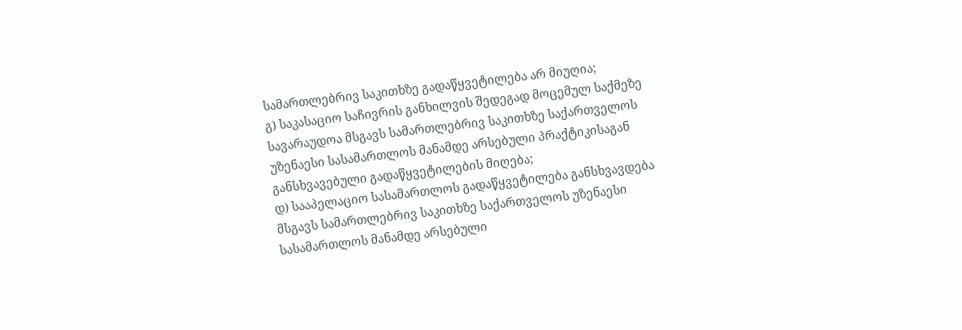სამართლებრივ საკითხზე გადაწყვეტილება არ მიუღია;
გ) საკასაციო საჩივრის განხილვის შედეგად მოცემულ საქმეზე სავარაუდოა მსგავს სამართლებრივ საკითხზე საქართველოს უზენაესი სასამართლოს მანამდე არსებული პრაქტიკისაგან განსხვავებული გადაწყვეტილების მიღება;
დ) სააპელაციო სასამართლოს გადაწყვეტილება განსხვავდება მსგავს სამართლებრივ საკითხზე საქართველოს უზენაესი სასამართლოს მანამდე არსებული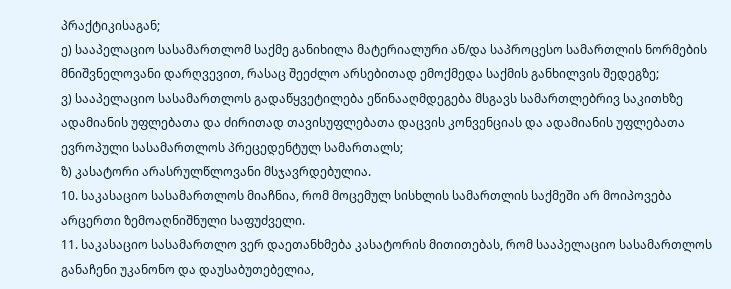პრაქტიკისაგან;
ე) სააპელაციო სასამართლომ საქმე განიხილა მატერიალური ან/და საპროცესო სამართლის ნორმების მნიშვნელოვანი დარღვევით, რასაც შეეძლო არსებითად ემოქმედა საქმის განხილვის შედეგზე;
ვ) სააპელაციო სასამართლოს გადაწყვეტილება ეწინააღმდეგება მსგავს სამართლებრივ საკითხზე ადამიანის უფლებათა და ძირითად თავისუფლებათა დაცვის კონვენციას და ადამიანის უფლებათა ევროპული სასამართლოს პრეცედენტულ სამართალს;
ზ) კასატორი არასრულწლოვანი მსჯავრდებულია.
10. საკასაციო სასამართლოს მიაჩნია, რომ მოცემულ სისხლის სამართლის საქმეში არ მოიპოვება არცერთი ზემოაღნიშნული საფუძველი.
11. საკასაციო სასამართლო ვერ დაეთანხმება კასატორის მითითებას, რომ სააპელაციო სასამართლოს განაჩენი უკანონო და დაუსაბუთებელია,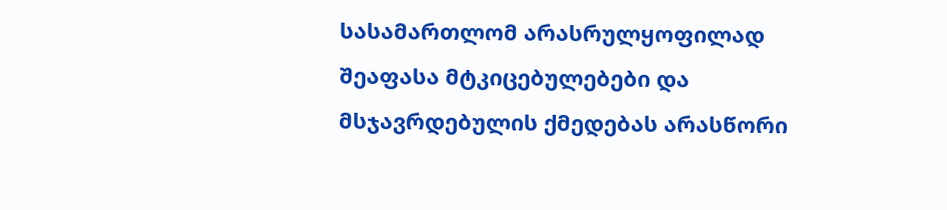სასამართლომ არასრულყოფილად შეაფასა მტკიცებულებები და მსჯავრდებულის ქმედებას არასწორი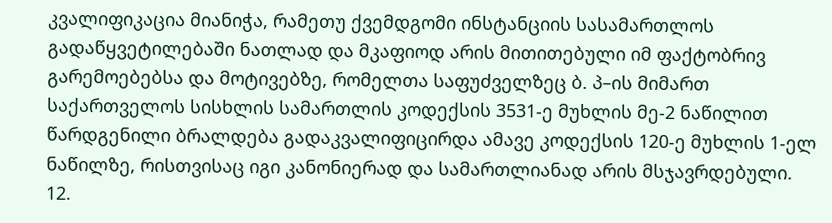კვალიფიკაცია მიანიჭა, რამეთუ ქვემდგომი ინსტანციის სასამართლოს გადაწყვეტილებაში ნათლად და მკაფიოდ არის მითითებული იმ ფაქტობრივ გარემოებებსა და მოტივებზე, რომელთა საფუძველზეც ბ. პ–ის მიმართ საქართველოს სისხლის სამართლის კოდექსის 3531-ე მუხლის მე-2 ნაწილით წარდგენილი ბრალდება გადაკვალიფიცირდა ამავე კოდექსის 120-ე მუხლის 1-ელ ნაწილზე, რისთვისაც იგი კანონიერად და სამართლიანად არის მსჯავრდებული.
12.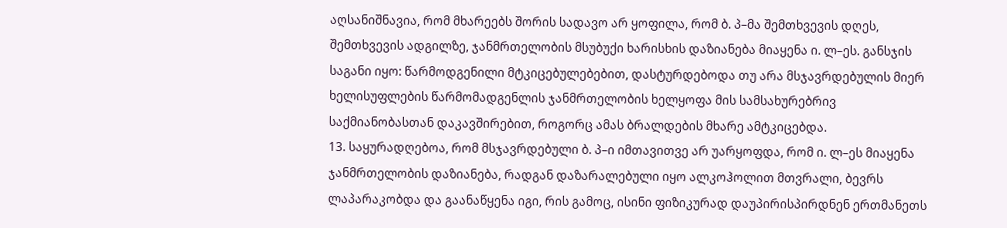აღსანიშნავია, რომ მხარეებს შორის სადავო არ ყოფილა, რომ ბ. პ–მა შემთხვევის დღეს, შემთხვევის ადგილზე, ჯანმრთელობის მსუბუქი ხარისხის დაზიანება მიაყენა ი. ლ–ეს. განსჯის საგანი იყო: წარმოდგენილი მტკიცებულებებით, დასტურდებოდა თუ არა მსჯავრდებულის მიერ ხელისუფლების წარმომადგენლის ჯანმრთელობის ხელყოფა მის სამსახურებრივ საქმიანობასთან დაკავშირებით, როგორც ამას ბრალდების მხარე ამტკიცებდა.
13. საყურადღებოა, რომ მსჯავრდებული ბ. პ–ი იმთავითვე არ უარყოფდა, რომ ი. ლ–ეს მიაყენა ჯანმრთელობის დაზიანება, რადგან დაზარალებული იყო ალკოჰოლით მთვრალი, ბევრს ლაპარაკობდა და გაანაწყენა იგი, რის გამოც, ისინი ფიზიკურად დაუპირისპირდნენ ერთმანეთს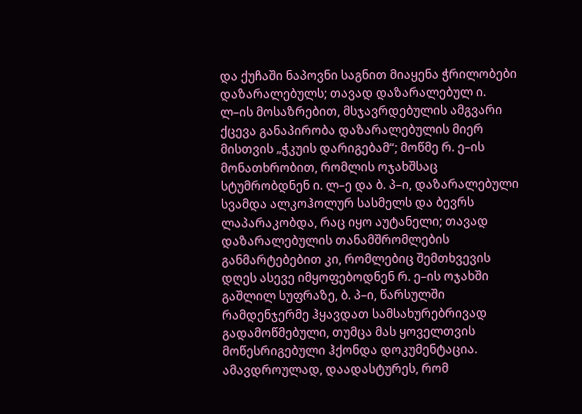და ქუჩაში ნაპოვნი საგნით მიაყენა ჭრილობები დაზარალებულს; თავად დაზარალებულ ი. ლ–ის მოსაზრებით, მსჯავრდებულის ამგვარი ქცევა განაპირობა დაზარალებულის მიერ მისთვის „ჭკუის დარიგებამ“; მოწმე რ. ე–ის მონათხრობით, რომლის ოჯახშსაც სტუმრობდნენ ი. ლ–ე და ბ. პ–ი, დაზარალებული სვამდა ალკოჰოლურ სასმელს და ბევრს ლაპარაკობდა, რაც იყო აუტანელი; თავად დაზარალებულის თანამშრომლების განმარტებებით კი, რომლებიც შემთხვევის დღეს ასევე იმყოფებოდნენ რ. ე–ის ოჯახში გაშლილ სუფრაზე, ბ. პ–ი, წარსულში რამდენჯერმე ჰყავდათ სამსახურებრივად გადამოწმებული, თუმცა მას ყოველთვის მოწესრიგებული ჰქონდა დოკუმენტაცია. ამავდროულად, დაადასტურეს, რომ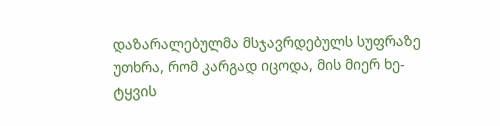დაზარალებულმა მსჯავრდებულს სუფრაზე უთხრა, რომ კარგად იცოდა, მის მიერ ხე-ტყვის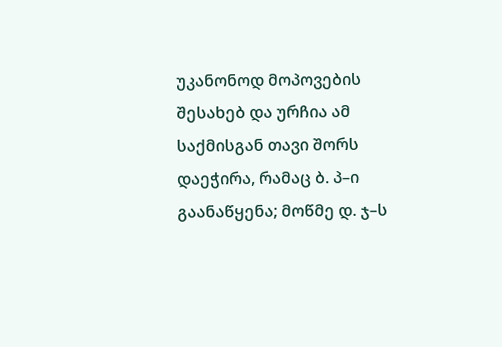უკანონოდ მოპოვების შესახებ და ურჩია ამ საქმისგან თავი შორს დაეჭირა, რამაც ბ. პ–ი გაანაწყენა; მოწმე დ. ჯ–ს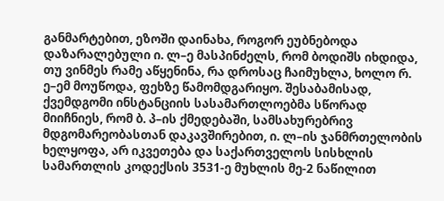განმარტებით, ეზოში დაინახა, როგორ ეუბნებოდა დაზარალებული ი. ლ–ე მასპინძელს, რომ ბოდიშს იხდიდა, თუ ვინმეს რამე აწყენინა, რა დროსაც ჩაიმუხლა, ხოლო რ. ე–ემ მოუწოდა, ფეხზე წამომდგარიყო. შესაბამისად, ქვემდგომი ინსტანციის სასამართლოებმა სწორად მიიჩნიეს, რომ ბ. პ–ის ქმედებაში, სამსახურებრივ მდგომარეობასთან დაკავშირებით, ი. ლ–ის ჯანმრთელობის ხელყოფა, არ იკვეთება და საქართველოს სისხლის სამართლის კოდექსის 3531-ე მუხლის მე-2 ნაწილით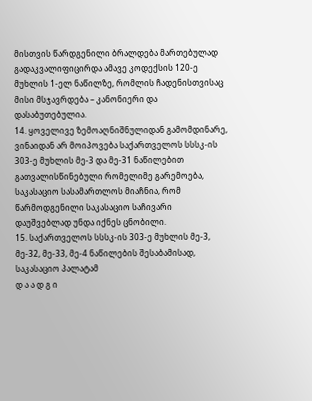მისთვის წარდგენილი ბრალდება მართებულად გადაკვალიფიცირდა ამავე კოდექსის 120-ე მუხლის 1-ელ ნაწილზე, რომლის ჩადენისთვისაც მისი მსჯავრდება – კანონიერი და დასაბუთებულია.
14. ყოველივე ზემოაღნიშნულიდან გამომდინარე, ვინაიდან არ მოიპოვება საქართველოს სსსკ-ის 303-ე მუხლის მე-3 და მე-31 ნაწილებით გათვალისწინებული რომელიმე გარემოება, საკასაციო სასამართლოს მიაჩნია, რომ წარმოდგენილი საკასაციო საჩივარი დაუშვებლად უნდა იქნეს ცნობილი.
15. საქართველოს სსსკ-ის 303-ე მუხლის მე-3, მე-32, მე-33, მე-4 ნაწილების შესაბამისად, საკასაციო პალატამ
დ ა ა დ გ ი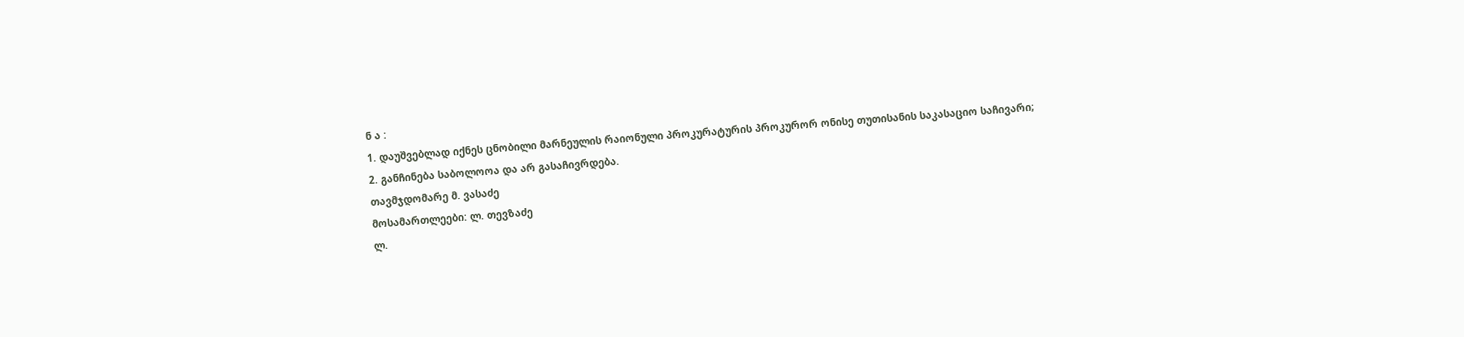ნ ა :
1. დაუშვებლად იქნეს ცნობილი მარნეულის რაიონული პროკურატურის პროკურორ ონისე თუთისანის საკასაციო საჩივარი;
2. განჩინება საბოლოოა და არ გასაჩივრდება.
თავმჯდომარე მ. ვასაძე
მოსამართლეები: ლ. თევზაძე
ლ.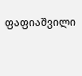ფაფიაშვილი